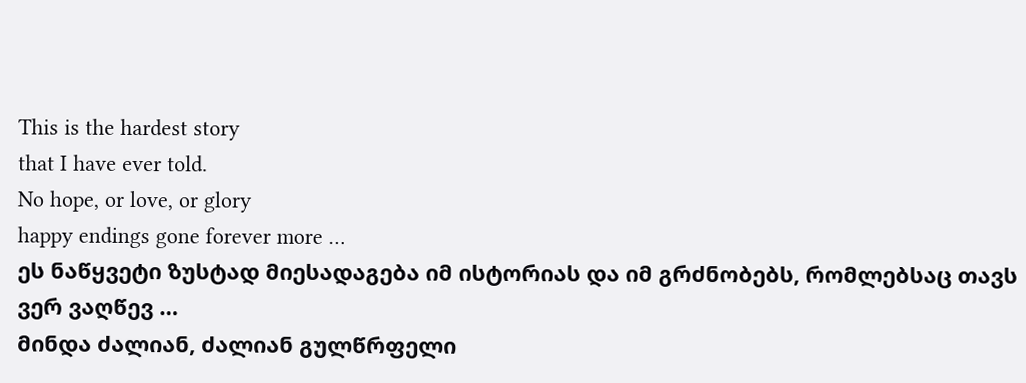This is the hardest story
that I have ever told.
No hope, or love, or glory
happy endings gone forever more …
ეს ნაწყვეტი ზუსტად მიესადაგება იმ ისტორიას და იმ გრძნობებს, რომლებსაც თავს ვერ ვაღწევ …
მინდა ძალიან, ძალიან გულწრფელი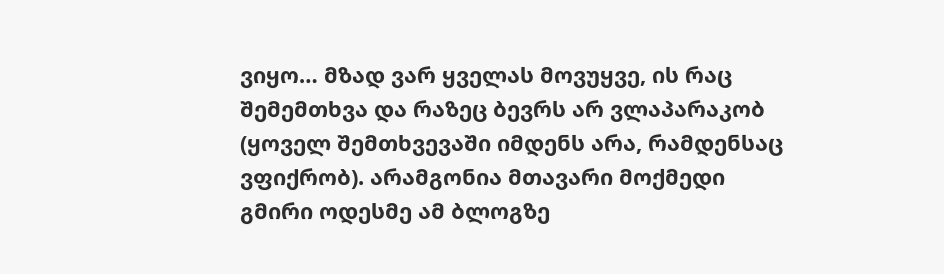ვიყო… მზად ვარ ყველას მოვუყვე, ის რაც შემემთხვა და რაზეც ბევრს არ ვლაპარაკობ (ყოველ შემთხვევაში იმდენს არა, რამდენსაც ვფიქრობ). არამგონია მთავარი მოქმედი გმირი ოდესმე ამ ბლოგზე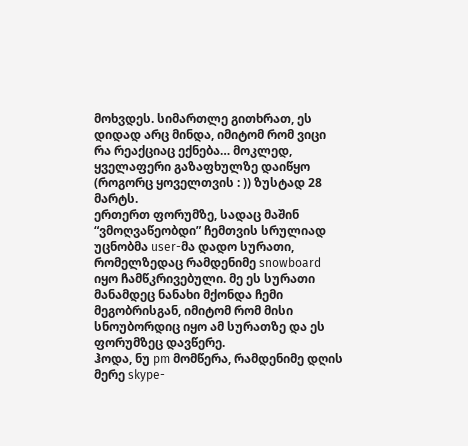მოხვდეს. სიმართლე გითხრათ, ეს დიდად არც მინდა, იმიტომ რომ ვიცი რა რეაქციაც ექნება… მოკლედ, ყველაფერი გაზაფხულზე დაიწყო (როგორც ყოველთვის : )) ზუსტად 28 მარტს.
ერთერთ ფორუმზე, სადაც მაშინ “ვმოღვაწეობდი” ჩემთვის სრულიად უცნობმა user-მა დადო სურათი, რომელზედაც რამდენიმე snowboard იყო ჩამწკრივებული. მე ეს სურათი მანამდეც ნანახი მქონდა ჩემი მეგობრისგან, იმიტომ რომ მისი სნოუბორდიც იყო ამ სურათზე და ეს ფორუმზეც დავწერე.
ჰოდა, ნუ pm მომწერა, რამდენიმე დღის მერე skype-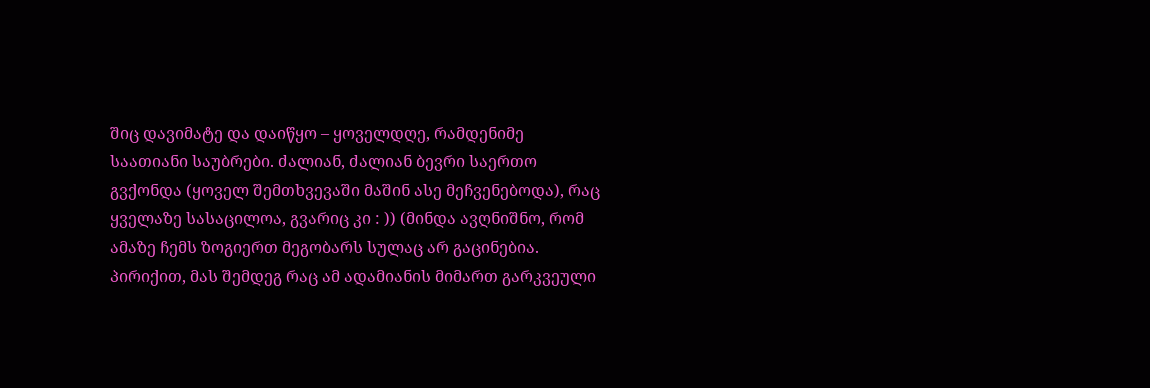შიც დავიმატე და დაიწყო – ყოველდღე, რამდენიმე საათიანი საუბრები. ძალიან, ძალიან ბევრი საერთო გვქონდა (ყოველ შემთხვევაში მაშინ ასე მეჩვენებოდა), რაც ყველაზე სასაცილოა, გვარიც კი : )) (მინდა ავღნიშნო, რომ ამაზე ჩემს ზოგიერთ მეგობარს სულაც არ გაცინებია. პირიქით, მას შემდეგ რაც ამ ადამიანის მიმართ გარკვეული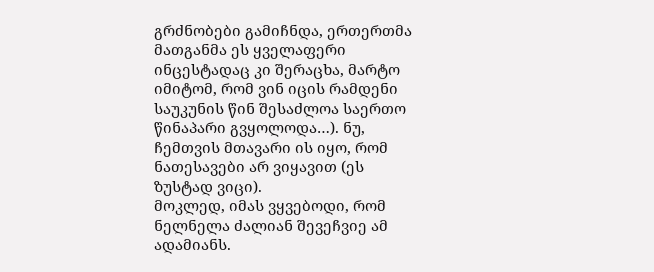გრძნობები გამიჩნდა, ერთერთმა მათგანმა ეს ყველაფერი ინცესტადაც კი შერაცხა, მარტო იმიტომ, რომ ვინ იცის რამდენი საუკუნის წინ შესაძლოა საერთო წინაპარი გვყოლოდა…). ნუ, ჩემთვის მთავარი ის იყო, რომ ნათესავები არ ვიყავით (ეს ზუსტად ვიცი).
მოკლედ, იმას ვყვებოდი, რომ ნელნელა ძალიან შევეჩვიე ამ ადამიანს.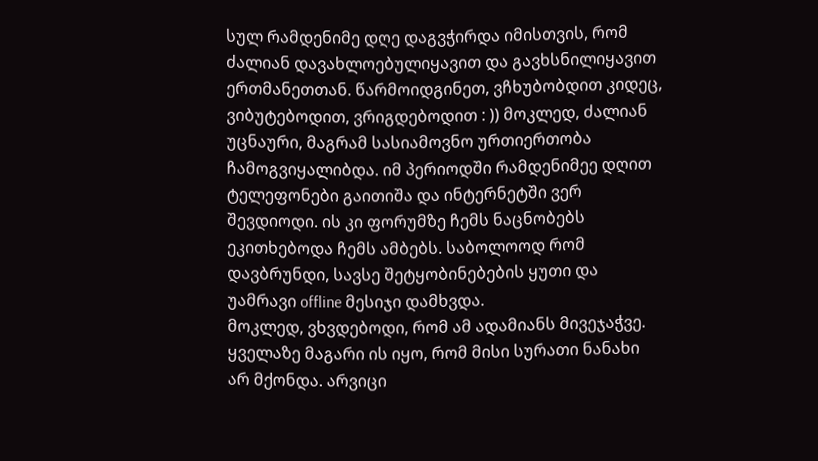სულ რამდენიმე დღე დაგვჭირდა იმისთვის, რომ ძალიან დავახლოებულიყავით და გავხსნილიყავით ერთმანეთთან. წარმოიდგინეთ, ვჩხუბობდით კიდეც, ვიბუტებოდით, ვრიგდებოდით : )) მოკლედ, ძალიან უცნაური, მაგრამ სასიამოვნო ურთიერთობა ჩამოგვიყალიბდა. იმ პერიოდში რამდენიმეე დღით ტელეფონები გაითიშა და ინტერნეტში ვერ შევდიოდი. ის კი ფორუმზე ჩემს ნაცნობებს ეკითხებოდა ჩემს ამბებს. საბოლოოდ რომ დავბრუნდი, სავსე შეტყობინებების ყუთი და უამრავი offline მესიჯი დამხვდა.
მოკლედ, ვხვდებოდი, რომ ამ ადამიანს მივეჯაჭვე. ყველაზე მაგარი ის იყო, რომ მისი სურათი ნანახი არ მქონდა. არვიცი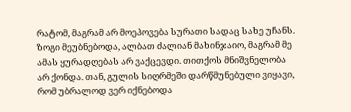რატომ, მაგრამ არ მოეპოვება სურათი სადაც სახე უჩანს. ზოგი მეუბნებოდა, ალბათ ძალიან მახინჯაიო, მაგრამ მე ამას ყურადღებას არ ვაქცევდი. თითქოს მნიშვნელობა არ ქონდა. თან, გულის სიღრმეში დარწმუნებული ვიყავი, რომ უბრალოდ ვერ იქნებოდა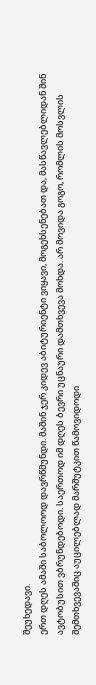შეუხედავი.
ერთ დღეს ამაში საბოლოოდ დავრწმუნდი. მაშინ ჯერ კიდევ აბიტურიენტი ვიყავი, მოგეხსენებათ და, მასწავლებლიდან შინ ავტობუსით ვბრუნდებოდი. საერთოდ იმ დღეს ბევრი უცნაური დამთხვევა მოხდა. არ მოვიდა გოგო, რომლის მოსვლის შემთხვევაშიც აუცილებლად მარშუტკით წამოვიდოდი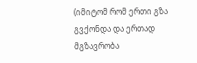(იმიტომ რომ ერთი გზა გვქონდა და ერთად მგზავრობა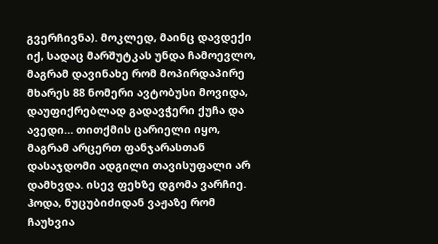გვერჩივნა). მოკლედ, მაინც დავდექი იქ, სადაც მარშუტკას უნდა ჩამოევლო, მაგრამ დავინახე რომ მოპირდაპირე მხარეს 88 ნომერი ავტობუსი მოვიდა, დაუფიქრებლად გადავჭერი ქუჩა და ავედი… თითქმის ცარიელი იყო, მაგრამ არცერთ ფანჯარასთან დასაჯდომი ადგილი თავისუფალი არ დამხვდა. ისევ ფეხზე დგომა ვარჩიე. ჰოდა, ნუცუბიძიდან ვაჟაზე რომ ჩაუხვია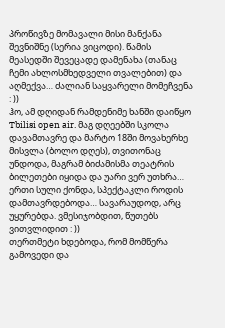პროწივზე მომავალი მისი მანქანა შევნიშნე (სერია ვიცოდი). წამის მეასედში შევეცადე დამენახა (თანაც ჩემი ახლოსმხედველი თვალებით) და აღმექვა… ძალიან საყვარელი მომეჩვენა : ))
ჰო, ამ დღიდან რამდენიმე ხანში დაიწყო Tbilisi open air. მაგ დღეებში სკოლა დავამთავრე და მარტო 18ში მოვახერხე მისვლა (ბოლო დღეს), თვითონაც უნდოდა, მაგრამ ბიძამისმა თეატრის ბილეთები იყიდა და უარი ვერ უთხრა… ერთი სული ქონდა, სპექტაკლი როდის დამთავრდებოდა… სავარაუდოდ, არც უყურებდა. ვმესიჯობდით, წუთებს ვითვლიდით : ))
თერთმეტი ხდებოდა, რომ მომწერა გამოვედი და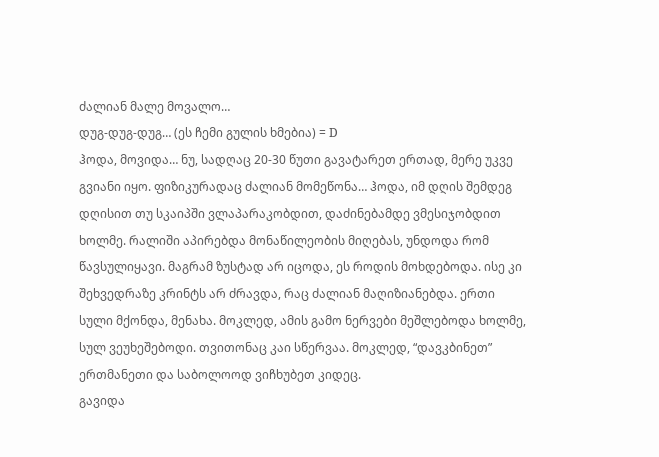ძალიან მალე მოვალო…
დუგ-დუგ-დუგ… (ეს ჩემი გულის ხმებია) = D
ჰოდა, მოვიდა… ნუ, სადღაც 20-30 წუთი გავატარეთ ერთად, მერე უკვე გვიანი იყო. ფიზიკურადაც ძალიან მომეწონა… ჰოდა, იმ დღის შემდეგ დღისით თუ სკაიპში ვლაპარაკობდით, დაძინებამდე ვმესიჯობდით ხოლმე. რალიში აპირებდა მონაწილეობის მიღებას, უნდოდა რომ წავსულიყავი. მაგრამ ზუსტად არ იცოდა, ეს როდის მოხდებოდა. ისე კი შეხვედრაზე კრინტს არ ძრავდა, რაც ძალიან მაღიზიანებდა. ერთი სული მქონდა, მენახა. მოკლედ, ამის გამო ნერვები მეშლებოდა ხოლმე, სულ ვეუხეშებოდი. თვითონაც კაი სწერვაა. მოკლედ, “დავკბინეთ” ერთმანეთი და საბოლოოდ ვიჩხუბეთ კიდეც.
გავიდა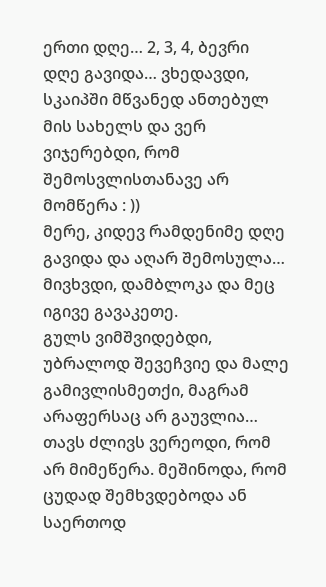ერთი დღე… 2, 3, 4, ბევრი დღე გავიდა… ვხედავდი, სკაიპში მწვანედ ანთებულ მის სახელს და ვერ ვიჯერებდი, რომ შემოსვლისთანავე არ მომწერა : ))
მერე, კიდევ რამდენიმე დღე გავიდა და აღარ შემოსულა… მივხვდი, დამბლოკა და მეც იგივე გავაკეთე.
გულს ვიმშვიდებდი, უბრალოდ შევეჩვიე და მალე გამივლისმეთქი, მაგრამ არაფერსაც არ გაუვლია…
თავს ძლივს ვერეოდი, რომ არ მიმეწერა. მეშინოდა, რომ ცუდად შემხვდებოდა ან საერთოდ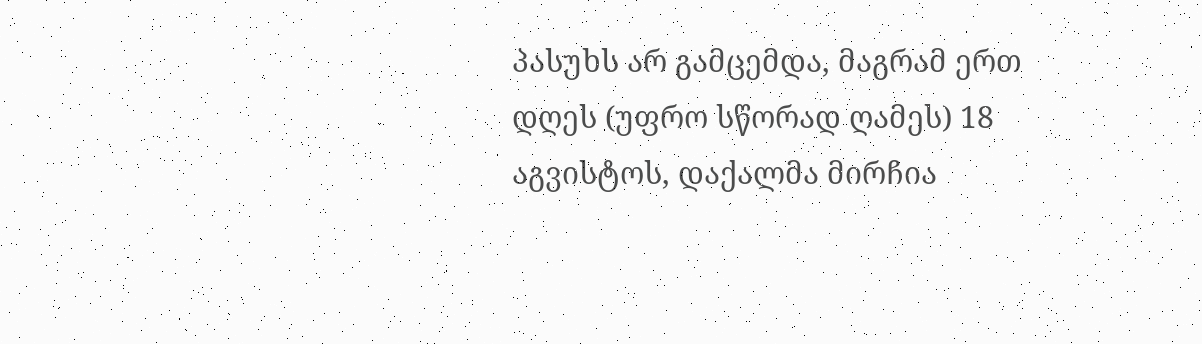პასუხს არ გამცემდა, მაგრამ ერთ დღეს (უფრო სწორად ღამეს) 18 აგვისტოს, დაქალმა მირჩია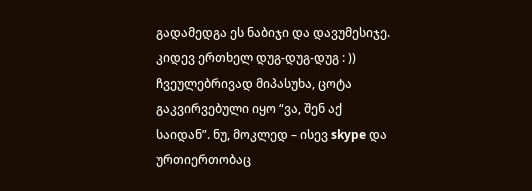გადამედგა ეს ნაბიჯი და დავუმესიჯე.
კიდევ ერთხელ დუგ-დუგ-დუგ : ))
ჩვეულებრივად მიპასუხა, ცოტა გაკვირვებული იყო “ვა, შენ აქ საიდან”. ნუ, მოკლედ – ისევ skype და ურთიერთობაც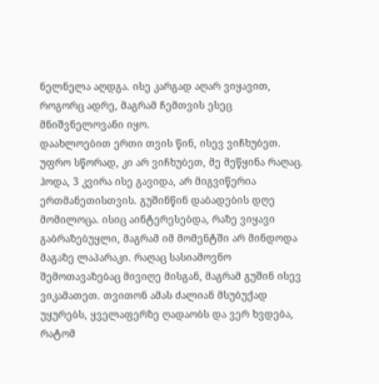ნელნელა აღდგა. ისე კარგად აღარ ვიყავით, როგორც ადრე, მაგრამ ჩემთვის ესეც მნიშვნელოვანი იყო.
დაახლოებით ერთი თვის წინ, ისევ ვიჩხუბეთ. უფრო სწორად, კი არ ვიჩხუბეთ, მე მეწყინა რაღაც. ჰოდა, 3 კვირა ისე გავიდა, არ მიგვიწერია ერთმანეთისთვის. გუშინწინ დაბადების დღე მომილოცა. ისიც აინტერესებდა, რაზე ვიყავი გაბრაზებუყლი, მაგრამ იმ მომენტში არ მინდოდა მაგაზე ლაპარაკი. რაღაც სასიამოვნო შემოთავაზებაც მივიღე მისგან, მაგრამ გუშინ ისევ ვიკამათეთ. თვითონ ამას ძალიან მსუბუქად უყურებს, ყველაფერზე ღადაობს და ვერ ხვდება, რატომ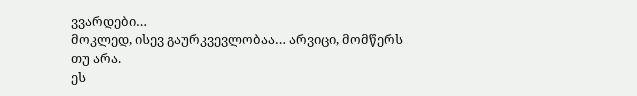ვვარდები…
მოკლედ, ისევ გაურკვევლობაა… არვიცი, მომწერს თუ არა.
ეს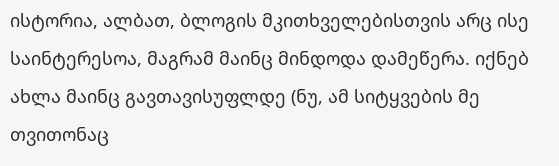ისტორია, ალბათ, ბლოგის მკითხველებისთვის არც ისე საინტერესოა, მაგრამ მაინც მინდოდა დამეწერა. იქნებ ახლა მაინც გავთავისუფლდე (ნუ, ამ სიტყვების მე თვითონაც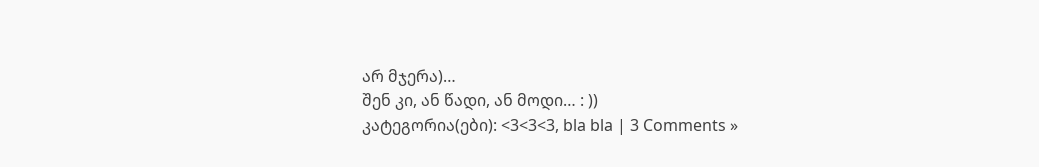არ მჯერა)…
შენ კი, ან წადი, ან მოდი… : ))
კატეგორია(ები): <3<3<3, bla bla | 3 Comments »